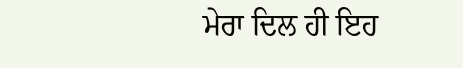ਮੇਰਾ ਦਿਲ ਹੀ ਇਹ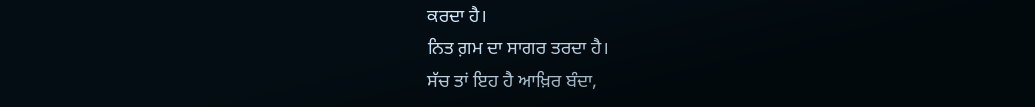ਕਰਦਾ ਹੈ।
ਨਿਤ ਗ਼ਮ ਦਾ ਸਾਗਰ ਤਰਦਾ ਹੈ।
ਸੱਚ ਤਾਂ ਇਹ ਹੈ ਆਖ਼ਿਰ ਬੰਦਾ,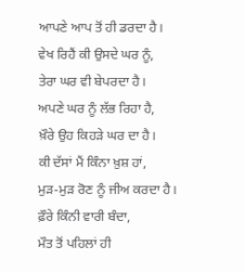ਆਪਣੇ ਆਪ ਤੋਂ ਹੀ ਡਰਦਾ ਹੈ।
ਵੇਖ ਰਿਹੈਂ ਕੀ ਉਸਦੇ ਘਰ ਨੂੰ,
ਤੇਰਾ ਘਰ ਵੀ ਬੇਪਰਦਾ ਹੈ।
ਅਪਣੇ ਘਰ ਨੂੰ ਲੱਭ ਰਿਹਾ ਹੈ,
ਖ਼ੌਰੇ ਉਹ ਕਿਹੜੇ ਘਰ ਦਾ ਹੈ।
ਕੀ ਦੱਸਾਂ ਮੈਂ ਕਿੰਨਾ ਖ਼ੁਸ਼ ਹਾਂ,
ਮੁੜ-ਮੁੜ ਰੋਣ ਨੂੰ ਜੀਅ ਕਰਦਾ ਹੈ।
ਫ਼ੌਰੇ ਕਿੰਨੀ ਵਾਰੀ ਬੰਦਾ,
ਮੌਤ ਤੋਂ ਪਹਿਲਾਂ ਹੀ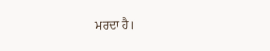ਮਰਦਾ ਹੈ।